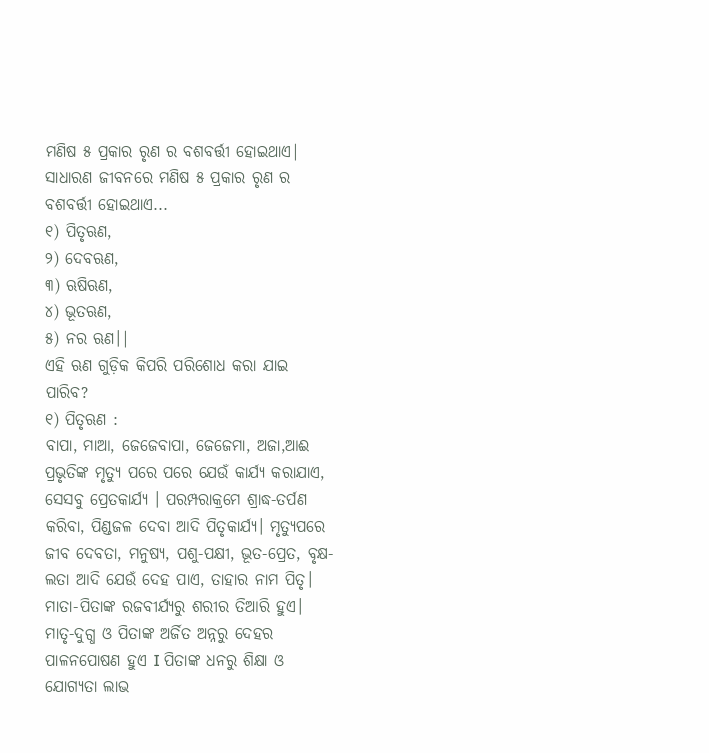ମଣିଷ ୫ ପ୍ରକାର ରୃଣ ର ବଶବର୍ତ୍ତୀ ହୋଇଥାଏ|
ସାଧାରଣ ଜୀବନରେ ମଣିଷ ୫ ପ୍ରକାର ରୃଣ ର ବଶବର୍ତ୍ତୀ ହୋଇଥାଏ...
୧) ପିତୃଋଣ,
୨) ଦେବଋଣ,
୩) ଋଷିଋଣ,
୪) ଭୂତଋଣ,
୫) ନର ଋଣ।|
ଏହି ଋଣ ଗୁଡ଼ିକ କିପରି ପରିଶୋଧ କରା ଯାଇ ପାରିବ?
୧) ପିତୃଋଣ :
ବାପା, ମାଆ, ଜେଜେବାପା, ଜେଜେମା, ଅଜା,ଆଈ ପ୍ରଭୃତିଙ୍କ ମୃତ୍ୟୁ ପରେ ପରେ ଯେଉଁ କାର୍ଯ୍ୟ କରାଯାଏ, ସେସବୁ ପ୍ରେତକାର୍ଯ୍ୟ । ପରମ୍ପରାକ୍ରମେ ଶ୍ରାଦ୍ଧ-ତର୍ପଣ କରିବା, ପିଣ୍ଡଜଳ ଦେବା ଆଦି ପିତୃକାର୍ଯ୍ୟ। ମୃତ୍ୟୁପରେ ଜୀବ ଦେବତା, ମନୁଷ୍ୟ, ପଶୁ-ପକ୍ଷୀ, ଭୂତ-ପ୍ରେତ, ବୃକ୍ଷ-ଲତା ଆଦି ଯେଉଁ ଦେହ ପାଏ, ତାହାର ନାମ ପିତୃ।
ମାତା-ପିତାଙ୍କ ରଜବୀର୍ଯ୍ୟରୁ ଶରୀର ତିଆରି ହୁଏ। ମାତୃ-ଦୁଗ୍ଧ ଓ ପିତାଙ୍କ ଅର୍ଜିତ ଅନ୍ନରୁ ଦେହର ପାଳନପୋଷଣ ହୁଏ I ପିତାଙ୍କ ଧନରୁ ଶିକ୍ଷା ଓ ଯୋଗ୍ୟତା ଲାଭ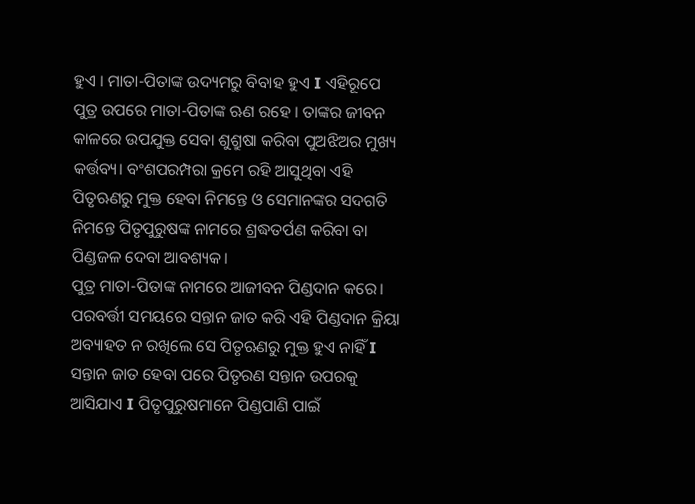ହୁଏ । ମାତା-ପିତାଙ୍କ ଉଦ୍ୟମରୁ ବିବାହ ହୁଏ I ଏହିରୂପେ ପୁତ୍ର ଉପରେ ମାତା-ପିତାଙ୍କ ଋଣ ରହେ । ତାଙ୍କର ଜୀବନ କାଳରେ ଉପଯୁକ୍ତ ସେବା ଶୁଶ୍ରୁଷା କରିବା ପୁଅଝିଅର ମୁଖ୍ୟ କର୍ତ୍ତବ୍ୟ। ବଂଶପରମ୍ପରା କ୍ରମେ ରହି ଆସୁଥିବା ଏହି ପିତୃଋଣରୁ ମୁକ୍ତ ହେବା ନିମନ୍ତେ ଓ ସେମାନଙ୍କର ସଦଗତି ନିମନ୍ତେ ପିତୃପୁରୁଷଙ୍କ ନାମରେ ଶ୍ରଦ୍ଧତର୍ପଣ କରିବା ବା ପିଣ୍ଡଜଳ ଦେବା ଆବଶ୍ୟକ।
ପୁତ୍ର ମାତା-ପିତାଙ୍କ ନାମରେ ଆଜୀବନ ପିଣ୍ଡଦାନ କରେ। ପରବର୍ତ୍ତୀ ସମୟରେ ସନ୍ତାନ ଜାତ କରି ଏହି ପିଣ୍ଡଦାନ କ୍ରିୟା ଅବ୍ୟାହତ ନ ରଖିଲେ ସେ ପିତୃଋଣରୁ ମୁକ୍ତ ହୁଏ ନାହିଁ I ସନ୍ତାନ ଜାତ ହେବା ପରେ ପିତୃରଣ ସନ୍ତାନ ଉପରକୁ ଆସିଯାଏ I ପିତୃପୁରୁଷମାନେ ପିଣ୍ଡପାଣି ପାଇଁ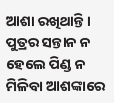ଆଶା ରଖିଥାନ୍ତି । ପୁତ୍ରର ସନ୍ତାନ ନ ହେଲେ ପିଣ୍ଡ ନ ମିଳିବା ଆଶଙ୍କାରେ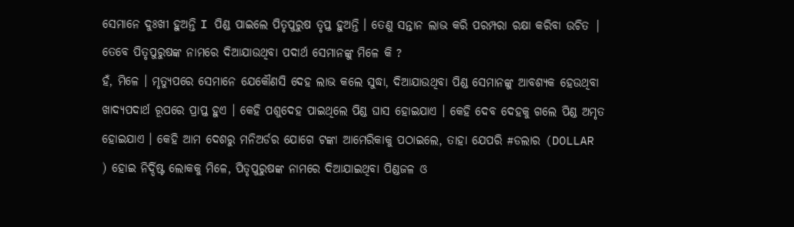ସେମାନେ ଦୁଃଖୀ ହୁଅନ୍ତି I ପିଣ୍ଡ ପାଇଲେ ପିତୃପୁରୁଷ ତୃପ୍ତ ହୁଅନ୍ତି । ତେଣୁ ସନ୍ତାନ ଲାଭ କରି ପରମ୍ପରା ରକ୍ଷା କରିବା ଉଚିତ |
ତେବେ ପିତୃପୁରୁଷଙ୍କ ନାମରେ ଦିଆଯାଉଥିବା ପଦାର୍ଥ ସେମାନଙ୍କୁ ମିଳେ କି ?
ହଁ, ମିଳେ । ମୃତ୍ୟୁପରେ ସେମାନେ ଯେକୌଣସି ଦେହ ଲାଭ କଲେ ସୁଦ୍ଧା, ଦିଆଯାଉଥିବା ପିଣ୍ଡ ସେମାନଙ୍କୁ ଆବଶ୍ୟକ ହେଉଥିବା ଖାଦ୍ୟପଦାର୍ଥ ରୂପରେ ପ୍ରାପ୍ତ ହୁଏ । କେହି ପଶୁଦେହ ପାଇଥିଲେ ପିଣ୍ଡ ଘାସ ହୋଇଯାଏ । କେହି ଦେବ ଦେହକୁ ଗଲେ ପିଣ୍ଡ ଅମୃତ ହୋଇଯାଏ । କେହି ଆମ ଦେଶରୁ ମନିଅର୍ଡର ଯୋଗେ ଟଙ୍କା ଆମେରିକାକୁ ପଠାଇଲେ, ତାହା ଯେପରି #ଡଲାର (DOLLAR ) ହୋଇ ନିର୍ଦ୍ଦିଷ୍ଟ ଲୋକକୁ ମିଳେ, ପିତୃପୁରୁଷଙ୍କ ନାମରେ ଦିଆଯାଇଥିବା ପିଣ୍ଡଜଳ ଓ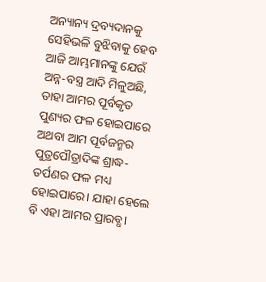ଅନ୍ୟାନ୍ୟ ଦ୍ରବ୍ୟଦାନକୁ ସେହିଭଳି ବୁଝିବାକୁ ହେବ
ଆଜି ଆମ୍ଭମାନଙ୍କୁ ଯେଉଁ ଅନ୍ନ-ବସ୍ତ୍ର ଆଦି ମିଳୁଅଛି, ତାହା ଆମର ପୂର୍ବକୃତ ପୁଣ୍ୟର ଫଳ ହୋଇପାରେ ଅଥବା ଆମ ପୂର୍ବଜନ୍ମର ପୁତ୍ରପୌତ୍ରାଦିଙ୍କ ଶ୍ରାଦ୍ଧ-ତର୍ପଣର ଫଳ ମଧ୍ୟ ହୋଇପାରେ। ଯାହା ହେଲେ ବି ଏହା ଆମର ପ୍ରାରବ୍ଧ।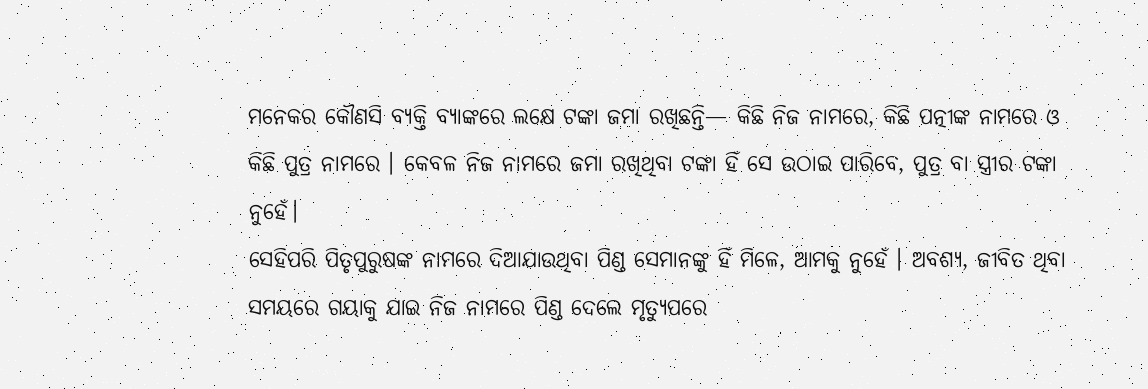ମନେକର କୌଣସି ବ୍ୟକ୍ତି ବ୍ୟାଙ୍କରେ ଲକ୍ଷେ ଟଙ୍କା ଜମା ରଖିଛନ୍ତି— କିଛି ନିଜ ନାମରେ, କିଛି ପତ୍ନୀଙ୍କ ନାମରେ ଓ କିଛି ପୁତ୍ର ନାମରେ । କେବଳ ନିଜ ନାମରେ ଜମା ରଖିଥିବା ଟଙ୍କା ହିଁ ସେ ଉଠାଇ ପାରିବେ, ପୁତ୍ର ବା ସ୍ତ୍ରୀର ଟଙ୍କା ନୁହେଁ।
ସେହିପରି ପିତୃପୁରୁଷଙ୍କ ନାମରେ ଦିଆଯାଉଥିବା ପିଣ୍ଡ ସେମାନଙ୍କୁ ହିଁ ମିଳେ, ଆମକୁ ନୁହେଁ । ଅବଶ୍ୟ, ଜୀବିତ ଥିବା ସମୟରେ ଗୟାକୁ ଯାଇ ନିଜ ନାମରେ ପିଣ୍ଡ ଦେଲେ ମୃତ୍ୟୁପରେ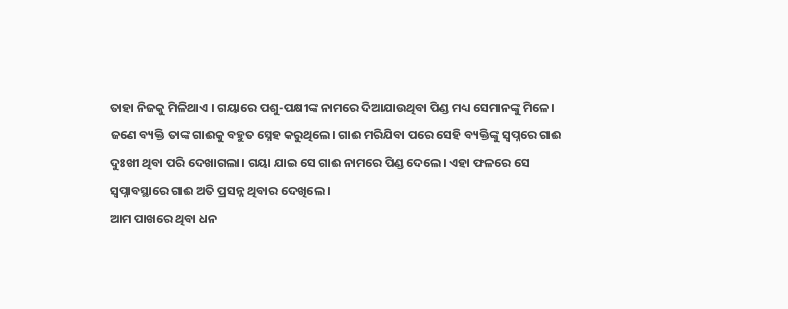ତାହା ନିଜକୁ ମିଳିଥାଏ । ଗୟାରେ ପଶୁ-ପକ୍ଷୀଙ୍କ ନାମରେ ଦିଆଯାଉଥିବା ପିଣ୍ଡ ମଧ୍ୟ ସେମାନଙ୍କୁ ମିଳେ।
ଜଣେ ବ୍ୟକ୍ତି ତାଙ୍କ ଗାଈକୁ ବହୁତ ସ୍ନେହ କରୁଥିଲେ। ଗାଈ ମରିଯିବା ପରେ ସେହି ବ୍ୟକ୍ତିଙ୍କୁ ସ୍ଵପ୍ନରେ ଗାଈ ଦୁଃଖୀ ଥିବା ପରି ଦେଖାଗଲା। ଗୟା ଯାଇ ସେ ଗାଈ ନାମରେ ପିଣ୍ଡ ଦେଲେ। ଏହା ଫଳରେ ସେ ସ୍ଵପ୍ନାବସ୍ଥାରେ ଗାଈ ଅତି ପ୍ରସନ୍ନ ଥିବାର ଦେଖିଲେ ।
ଆମ ପାଖରେ ଥିବା ଧନ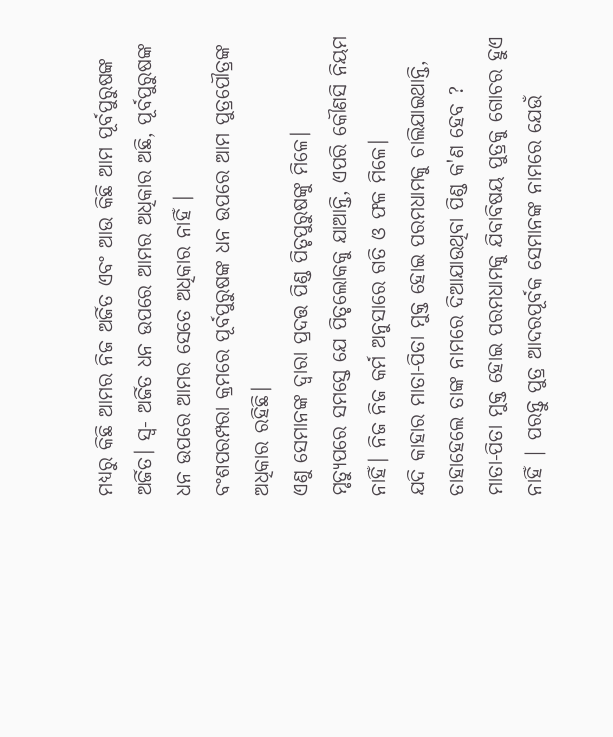ମଧ୍ୟରୁ କିଛି ଆମର ନିଜ ଅର୍ଜିତ ଏବଂ ଆଉ କିଛି ଆମ ପୂର୍ବପୁରୁଷଙ୍କ ଅର୍ଜିତ। ସ୍ବ- ଅର୍ଜିତ ଧନ ଉପରେ ଆମର ଅଧିକାର ଅଛି, ପୂର୍ବପୁରୁଷଙ୍କ ଧନ ଉପରେ ଆମର ସେତେ ଅଧିକାର ନାହିଁ ।
ବଂଶପରମ୍ପରା କ୍ରମରେ ପୂର୍ବପୁରୁଷଙ୍କ ଧନ ଉପରେ ଆମ ପୁତ୍ରପୌତ୍ରଙ୍କ ଅଧିକାର ରହିଛି।
ଏଣୁ ସେମାନଙ୍କ ଦ୍ବାରା ପ୍ରଦତ୍ତ ପିଣ୍ଡ ପିତୃପୁରୁଷଙ୍କୁ ମିଳେ।
ମୃତ୍ୟୁପରେ ସମସ୍ତେ ଯେ ପିତୃଲୋକକୁ ଯାଆନ୍ତି, ଏପରି କୌଣସି ନିୟମ ନାହିଁ। ନିଜ ନିଜ କର୍ମ ଅନୁସାରେ ଗତି ଓ ଫଳ ମିଳେ।
ଯଦି କାହାର ମାତା-ପିତା ମୁକ୍ତ ହୋଇ ପରମଧାମକୁ ଚାଲିଯାଇଥାନ୍ତି, ତାହାହେଲେ ତାଙ୍କ ନାମରେ ଦିଆଯାଉଥିବା ପିଣ୍ଡ କ'ଣ ହେବ ?
ମାତା-ପିତା ମୁକ୍ତ ହୋଇ ପରମଧାମକୁ ଯିବାବିଷୟ ପୁତ୍ରକୁ ଗୋଚର ହୁଏ ନାହିଁ | ପରନ୍ତୁ ପୁତ୍ର ଆଦରପୂର୍ବକ ସେମାନଙ୍କ ନାମରେ ଯେଉଁ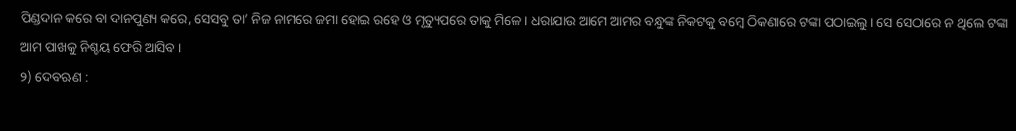ପିଣ୍ଡଦାନ କରେ ବା ଦାନପୁଣ୍ୟ କରେ, ସେସବୁ ତା’ ନିଜ ନାମରେ ଜମା ହୋଇ ରହେ ଓ ମୃତ୍ୟୁପରେ ତାକୁ ମିଳେ। ଧରାଯାଉ ଆମେ ଆମର ବନ୍ଧୁଙ୍କ ନିକଟକୁ ବମ୍ବେ ଠିକଣାରେ ଟଙ୍କା ପଠାଇଲୁ। ସେ ସେଠାରେ ନ ଥିଲେ ଟଙ୍କା ଆମ ପାଖକୁ ନିଶ୍ଚୟ ଫେରି ଆସିବ ।
୨) ଦେବଋଣ :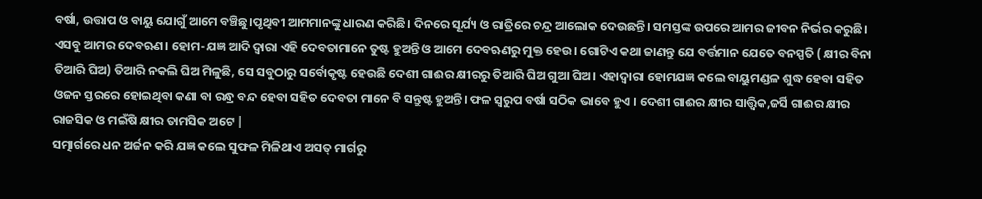ବର୍ଷା, ଉତ୍ତାପ ଓ ବାୟୁ ଯୋଗୁଁ ଆମେ ବଞ୍ଚିଛୁ।ପୃଥିବୀ ଆମମାନଙ୍କୁ ଧାରଣ କରିଛି। ଦିନରେ ସୂର୍ଯ୍ୟ ଓ ରାତ୍ରିରେ ଚନ୍ଦ୍ର ଆଲୋକ ଦେଉଛନ୍ତି। ସମସ୍ତଙ୍କ ଉପରେ ଆମର ଜୀବନ ନିର୍ଭର କରୁଛି। ଏସବୁ ଆମର ଦେବଋଣ। ହୋମ-ଯଜ୍ଞ ଆଦି ଦ୍ବାରା ଏହି ଦେବତାମାନେ ତୁଷ୍ଟ ହୁଅନ୍ତି ଓ ଆମେ ଦେବଋଣରୁ ମୁକ୍ତ ହେଉ। ଗୋଟିଏ କଥା ଜାଣନ୍ତୁ ଯେ ବର୍ତ୍ତମାନ ଯେତେ ବନସ୍ପତି ( କ୍ଷୀର ବିନା ତିଆରି ଘିଅ) ତିଆରି ନକଲି ଘିଅ ମିଳୁଛି, ସେ ସବୁଠାରୁ ସର୍ବୋକୃଷ୍ଟ ହେଉଛି ଦେଶୀ ଗାଈର କ୍ଷୀରରୁ ତିଆରି ଘିଅ ଗୁଆ ଘିଅ। ଏହାଦ୍ବାରା ହୋମଯଜ୍ଞ କଲେ ବାୟୁମଣ୍ଡଳ ଶୁଦ୍ଧ ହେବା ସହିତ ଓଜନ ସ୍ତରରେ ହୋଇଥିବା କଣା ବା ରନ୍ଧ୍ର ବନ୍ଦ ହେବା ସହିତ ଦେବତା ମାନେ ବି ସନ୍ତୁଷ୍ଟ ହୁଅନ୍ତି। ଫଳ ସ୍ଵରୁପ ବର୍ଷା ସଠିକ ଭାବେ ହୁଏ । ଦେଶୀ ଗାଈର କ୍ଷୀର ସାତ୍ତ୍ୱିକ,ଜର୍ସି ଗାଈର କ୍ଷୀର ରାଜସିକ ଓ ମଇଁଷି କ୍ଷୀର ତାମସିକ ଅଟେ |
ସତ୍ମାର୍ଗରେ ଧନ ଅର୍ଜନ କରି ଯଜ୍ଞ କଲେ ସୁଫଳ ମିଳିଥାଏ ଅସତ୍ ମାର୍ଗରୁ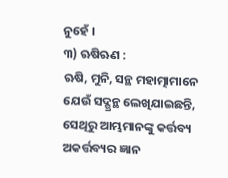ନୁହେଁ ।
୩) ଋଷିଋଣ :
ଋଷି, ମୁନି, ସନ୍ଥ ମହାତ୍ମାମାନେ ଯେଉଁ ସଦ୍ଗ୍ରନ୍ଥ ଲେଖିଯାଇଛନ୍ତି, ସେଥିରୁ ଆମ୍ଭମାନଙ୍କୁ କର୍ତ୍ତବ୍ୟ ଅକର୍ତ୍ତବ୍ୟର ଜ୍ଞାନ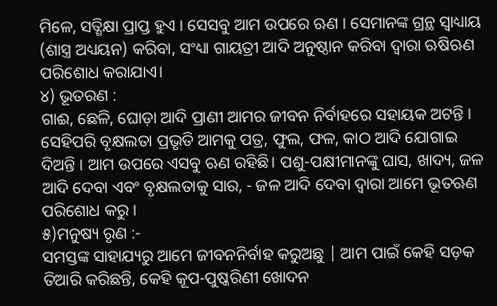ମିଳେ, ସତ୍ଶିକ୍ଷା ପ୍ରାପ୍ତ ହୁଏ । ସେସବୁ ଆମ ଉପରେ ଋଣ । ସେମାନଙ୍କ ଗ୍ରନ୍ଥ ସ୍ବାଧ୍ୟାୟ (ଶାସ୍ତ୍ର ଅଧ୍ୟୟନ) କରିବା, ସଂଧ୍ୟା ଗାୟତ୍ରୀ ଆଦି ଅନୁଷ୍ଠାନ କରିବା ଦ୍ବାରା ଋଷିଋଣ ପରିଶୋଧ କରାଯାଏ।
୪) ଭୂତରଣ :
ଗାଈ, ଛେଳି, ଘୋଡ଼ା ଆଦି ପ୍ରାଣୀ ଆମର ଜୀବନ ନିର୍ବାହରେ ସହାୟକ ଅଟନ୍ତି । ସେହିପରି ବୃକ୍ଷଲତା ପ୍ରଭୃତି ଆମକୁ ପତ୍ର, ଫୁଲ, ଫଳ, କାଠ ଆଦି ଯୋଗାଇ ଦିଅନ୍ତି । ଆମ ଉପରେ ଏସବୁ ଋଣ ରହିଛି। ପଶୁ-ପକ୍ଷୀମାନଙ୍କୁ ଘାସ, ଖାଦ୍ୟ, ଜଳ ଆଦି ଦେବା ଏବଂ ବୃକ୍ଷଲତାକୁ ସାର, - ଜଳ ଆଦି ଦେବା ଦ୍ଵାରା ଆମେ ଭୂତଋଣ ପରିଶୋଧ କରୁ ।
୫)ମନୁଷ୍ୟ ରୃଣ :-
ସମସ୍ତଙ୍କ ସାହାଯ୍ୟରୁ ଆମେ ଜୀବନନିର୍ବାହ କରୁଅଛୁ | ଆମ ପାଇଁ କେହି ସଡ଼କ ତିଆରି କରିଛନ୍ତି, କେହି କୂପ-ପୁଷ୍କରିଣୀ ଖୋଦନ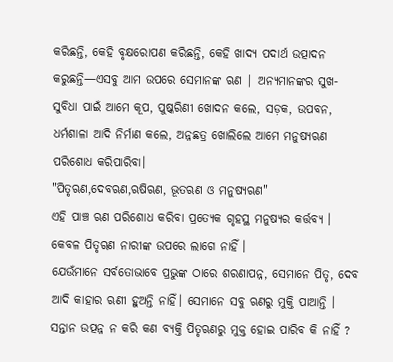କରିଛନ୍ତି, କେହି ବୃକ୍ଷରୋପଣ କରିଛନ୍ତି, କେହି ଖାଦ୍ୟ ପଦାର୍ଥ ଉତ୍ପାଦନ କରୁଛନ୍ତି—ଏସବୁ ଆମ ଉପରେ ସେମାନଙ୍କ ଋଣ | ଅନ୍ୟମାନଙ୍କର ସୁଖ-ସୁବିଧା ପାଇଁ ଆମେ କୂପ, ପୁଷ୍କରିଣୀ ଖୋଦନ କଲେ, ସଡ଼କ, ଉପବନ, ଧର୍ମଶାଳା ଆଦି ନିର୍ମାଣ କଲେ, ଅନ୍ନଛତ୍ର ଖୋଲିଲେ ଆମେ ମନୁଷ୍ୟଋଣ ପରିଶୋଧ କରିପାରିବା।
"ପିତୃଋଣ,ଦେବଋଣ,ଋଷିଋଣ, ଭୂତଋଣ ଓ ମନୁଷ୍ୟଋଣ"
ଏହି ପାଞ୍ଚ ଋଣ ପରିଶୋଧ କରିବା ପ୍ରତ୍ୟେକ ଗୃହସ୍ଥ ମନୁଷ୍ୟର କର୍ତ୍ତବ୍ୟ । କେବଳ ପିତୃୠଣ ନାରୀଙ୍କ ଉପରେ ଲାଗେ ନାହିଁ ।
ଯେଉଁମାନେ ସର୍ବତୋଭାବେ ପ୍ରଭୁଙ୍କ ଠାରେ ଶରଣାପନ୍ନ, ସେମାନେ ପିତୃ, ଦେବ ଆଦି କାହାର ଋଣୀ ହୁଅନ୍ତି ନାହିଁ। ସେମାନେ ସବୁ ଋଣରୁ ମୁକ୍ତି ପାଆନ୍ତି ।
ସନ୍ତାନ ଉତ୍ପନ୍ନ ନ କରି କଣ ବ୍ୟକ୍ତି ପିତୃଋଣରୁ ମୁକ୍ତ ହୋଇ ପାରିବ କି ନାହିଁ ?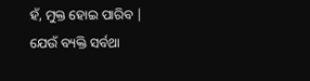ହଁ, ମୁକ୍ତ ହୋଇ ପାରିବ |
ଯେଉଁ ବ୍ୟକ୍ତି ସର୍ବଥା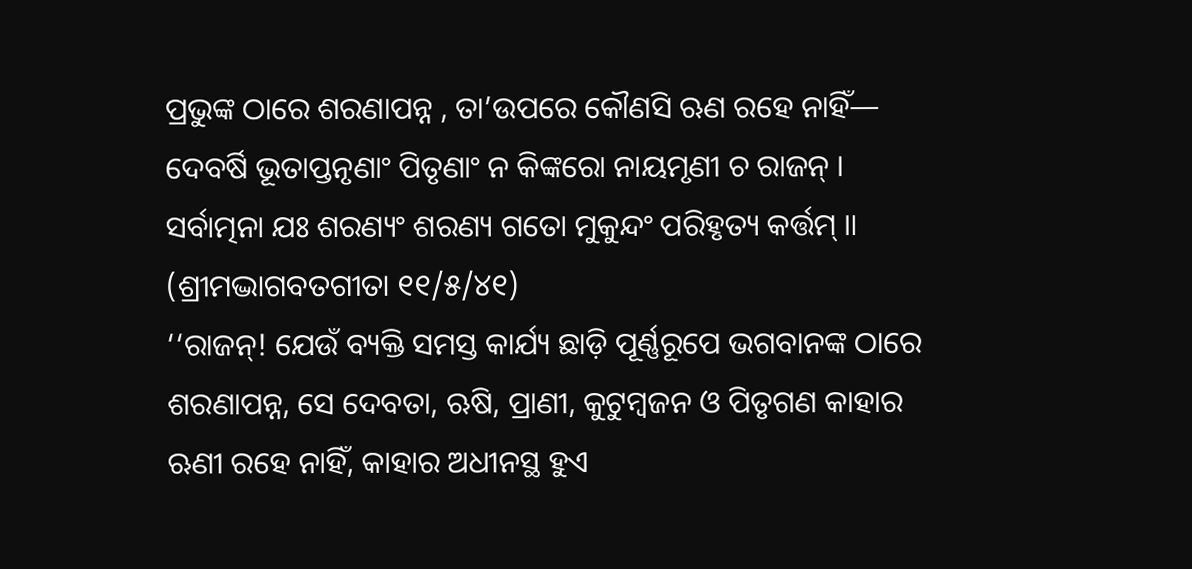ପ୍ରଭୁଙ୍କ ଠାରେ ଶରଣାପନ୍ନ , ତା’ଉପରେ କୌଣସି ଋଣ ରହେ ନାହିଁ—
ଦେବର୍ଷି ଭୂତାପ୍ତନୃଣାଂ ପିତୃଣାଂ ନ କିଙ୍କରୋ ନାୟମୃଣୀ ଚ ରାଜନ୍ ।
ସର୍ବାତ୍ମନା ଯଃ ଶରଣ୍ୟଂ ଶରଣ୍ୟ ଗତୋ ମୁକୁନ୍ଦଂ ପରିହୃତ୍ୟ କର୍ତ୍ତମ୍ ॥ (ଶ୍ରୀମଦ୍ଭାଗବତଗୀତା ୧୧/୫/୪୧)
‘‘ରାଜନ୍! ଯେଉଁ ବ୍ୟକ୍ତି ସମସ୍ତ କାର୍ଯ୍ୟ ଛାଡ଼ି ପୂର୍ଣ୍ଣରୂପେ ଭଗବାନଙ୍କ ଠାରେ ଶରଣାପନ୍ନ, ସେ ଦେବତା, ଋଷି, ପ୍ରାଣୀ, କୁଟୁମ୍ବଜନ ଓ ପିତୃଗଣ କାହାର ଋଣୀ ରହେ ନାହିଁ, କାହାର ଅଧୀନସ୍ଥ ହୁଏ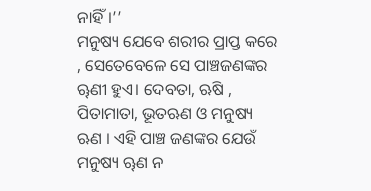ନାହିଁ।’’
ମନୁଷ୍ୟ ଯେବେ ଶରୀର ପ୍ରାପ୍ତ କରେ , ସେତେବେଳେ ସେ ପାଞ୍ଚଜଣଙ୍କର ୠଣୀ ହୁଏ। ଦେବତା, ଋଷି , ପିତାମାତା, ଭୂତଋଣ ଓ ମନୁଷ୍ୟ ଋଣ । ଏହି ପାଞ୍ଚ ଜଣଙ୍କର ଯେଉଁ ମନୁଷ୍ୟ ୠଣ ନ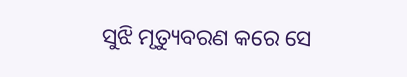ସୁଝି ମୃତ୍ୟୁବରଣ କରେ ସେ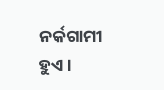ନର୍କଗାମୀ ହୁଏ ।